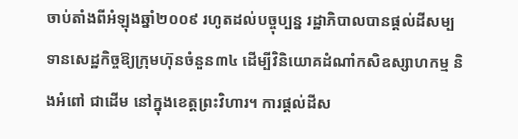ចាប់តាំងពីអំឡុងឆ្នាំ២០០៩ រហូតដល់បច្ចុប្បន្ន រដ្ឋាភិបាលបានផ្ដល់ដីសម្បទានសេដ្ឋកិច្ចឱ្យក្រុមហ៊ុនចំនួន៣៤ ដើម្បីវិនិយោគដំណាំកសិឧស្សាហកម្ម និងអំពៅ ជាដើម នៅក្នុងខេត្តព្រះវិហារ។ ការផ្ដល់ដីស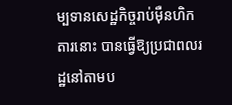ម្បទានសេដ្ឋកិច្ចរាប់ម៉ឺនហិកតារនោះ បានធ្វើឱ្យប្រជាពលរដ្ឋនៅតាមប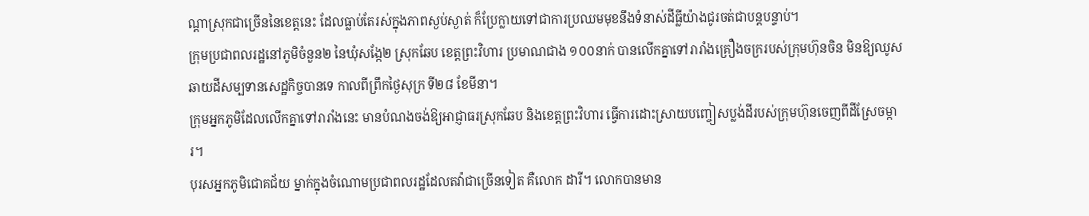ណ្ដាស្រុកជាច្រើននៃខេត្តនេះ ដែលធ្លាប់តែរស់ក្នុងភាពស្ងប់ស្ងាត់ ក៏ប្រែក្លាយទៅជាការប្រឈមមុខនឹងទំនាស់ដីធ្លីយ៉ាងជូរចត់ជាបន្តបន្ទាប់។
ក្រុមប្រជាពលរដ្ឋនៅភូមិចំនួន២ នៃឃុំសង្កែ២ ស្រុកឆែប ខេត្តព្រះវិហារ ប្រមាណជាង ១០០នាក់ បានលើកគ្នាទៅរារាំងគ្រឿងចក្ររបស់ក្រុមហ៊ុនចិន មិនឱ្យឈូសឆាយដីសម្បទានសេដ្ឋកិច្ចបានទេ កាលពីព្រឹកថ្ងៃសុក្រ ទី២៨ ខែមីនា។
ក្រុមអ្នកភូមិដែលលើកគ្នាទៅរារាំងនេះ មានបំណងចង់ឱ្យអាជ្ញាធរស្រុកឆែប និងខេត្តព្រះវិហារ ធ្វើការដោះស្រាយបញ្ចៀសប្លង់ដីរបស់ក្រុមហ៊ុនចេញពីដីស្រែចម្ការ។
បុរសអ្នកភូមិជោគជ័យ ម្នាក់ក្នុងចំណោមប្រជាពលរដ្ឋដែលតវ៉ាជាច្រើនទៀត គឺលោក ដារី។ លោកបានមាន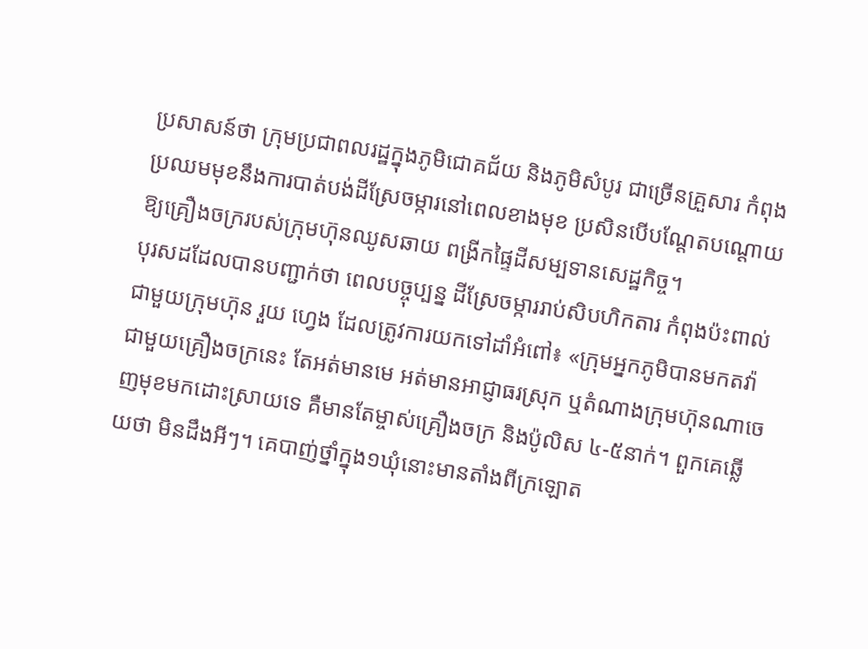ប្រសាសន៍ថា ក្រុមប្រជាពលរដ្ឋក្នុងភូមិជោគជ័យ និងភូមិសំបូរ ជាច្រើនគ្រួសារ កំពុងប្រឈមមុខនឹងការបាត់បង់ដីស្រែចម្ការនៅពេលខាងមុខ ប្រសិនបើបណ្ដែតបណ្ដោយឱ្យគ្រឿងចក្ររបស់ក្រុមហ៊ុនឈូសឆាយ ពង្រីកផ្ទៃដីសម្បទានសេដ្ឋកិច្ច។
បុរសដដែលបានបញ្ជាក់ថា ពេលបច្ចុប្បន្ន ដីស្រែចម្ការរាប់សិបហិកតារ កំពុងប៉ះពាល់ជាមួយក្រុមហ៊ុន រួយ ហ្វេង ដែលត្រូវការយកទៅដាំអំពៅ៖ «ក្រុមអ្នកភូមិបានមកតវ៉ាជាមួយគ្រឿងចក្រនេះ តែអត់មានមេ អត់មានអាជ្ញាធរស្រុក ឬតំណាងក្រុមហ៊ុនណាចេញមុខមកដោះស្រាយទេ គឺមានតែម្ចាស់គ្រឿងចក្រ និងប៉ូលិស ៤-៥នាក់។ ពួកគេឆ្លើយថា មិនដឹងអីៗ។ គេបាញ់ថ្នាំក្នុង១ឃុំនោះមានតាំងពីក្រឡោត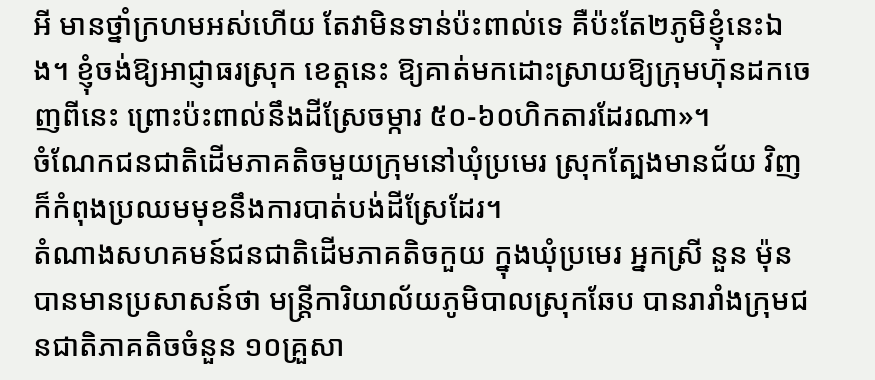អី មានថ្នាំក្រហមអស់ហើយ តែវាមិនទាន់ប៉ះពាល់ទេ គឺប៉ះតែ២ភូមិខ្ញុំនេះឯង។ ខ្ញុំចង់ឱ្យអាជ្ញាធរស្រុក ខេត្តនេះ ឱ្យគាត់មកដោះស្រាយឱ្យក្រុមហ៊ុនដកចេញពីនេះ ព្រោះប៉ះពាល់នឹងដីស្រែចម្ការ ៥០-៦០ហិកតារដែរណា»។
ចំណែកជនជាតិដើមភាគតិចមួយក្រុមនៅឃុំប្រមេរ ស្រុកត្បែងមានជ័យ វិញក៏កំពុងប្រឈមមុខនឹងការបាត់បង់ដីស្រែដែរ។
តំណាងសហគមន៍ជនជាតិដើមភាគតិចកួយ ក្នុងឃុំប្រមេរ អ្នកស្រី នួន ម៉ុន បានមានប្រសាសន៍ថា មន្ត្រីការិយាល័យភូមិបាលស្រុកឆែប បានរារាំងក្រុមជនជាតិភាគតិចចំនួន ១០គ្រួសា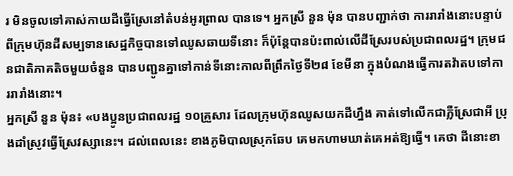រ មិនចូលទៅគាស់កាយដីធ្វើស្រែនៅតំបន់អូរព្រាល បានទេ។ អ្នកស្រី នួន ម៉ុន បានបញ្ជាក់ថា ការរារាំងនោះបន្ទាប់ពីក្រុមហ៊ុនដីសម្បទានសេដ្ឋកិច្ចបានទៅឈូសឆាយទីនោះ ក៏ប៉ុន្តែបានប៉ះពាល់លើដីស្រែរបស់ប្រជាពលរដ្ឋ។ ក្រុមជនជាតិភាគតិចមួយចំនួន បានបញ្ជូនគ្នាទៅកាន់ទីនោះកាលពីព្រឹកថ្ងៃទី២៨ ខែមីនា ក្នុងបំណងធ្វើការតវ៉ាតបទៅការរារាំងនោះ។
អ្នកស្រី នួន ម៉ុន៖ «បងប្អូនប្រជាពលរដ្ឋ ១០គ្រួសារ ដែលក្រុមហ៊ុនឈូសយកដីហ្នឹង គាត់ទៅលើកជាភ្លឺស្រែជាអី ប្រុងដាំស្រូវធ្វើស្រែវស្សានេះ។ ដល់ពេលនេះ ខាងភូមិបាលស្រុកឆែប គេមកហាមឃាត់គេអត់ឱ្យធ្វើ។ គេថា ដីនោះខា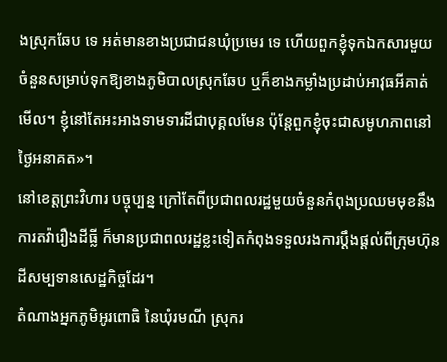ងស្រុកឆែប ទេ អត់មានខាងប្រជាជនឃុំប្រមេរ ទេ ហើយពួកខ្ញុំទុកឯកសារមួយចំនួនសម្រាប់ទុកឱ្យខាងភូមិបាលស្រុកឆែប ឬក៏ខាងកម្លាំងប្រដាប់អាវុធអីគាត់មើល។ ខ្ញុំនៅតែអះអាងទាមទារដីជាបុគ្គលមែន ប៉ុន្តែពួកខ្ញុំចុះជាសមូហភាពនៅថ្ងៃអនាគត»។
នៅខេត្តព្រះវិហារ បច្ចុប្បន្ន ក្រៅតែពីប្រជាពលរដ្ឋមួយចំនួនកំពុងប្រឈមមុខនឹងការតវ៉ារឿងដីធ្លី ក៏មានប្រជាពលរដ្ឋខ្លះទៀតកំពុងទទួលរងការប្ដឹងផ្ដល់ពីក្រុមហ៊ុនដីសម្បទានសេដ្ឋកិច្ចដែរ។
តំណាងអ្នកភូមិអូរពោធិ នៃឃុំរមណី ស្រុករ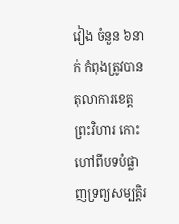វៀង ចំនួន ៦នាក់ កំពុងត្រូវបានតុលាការខេត្តព្រះវិហារ កោះហៅពីបទបំផ្លាញទ្រព្យសម្បត្តិរ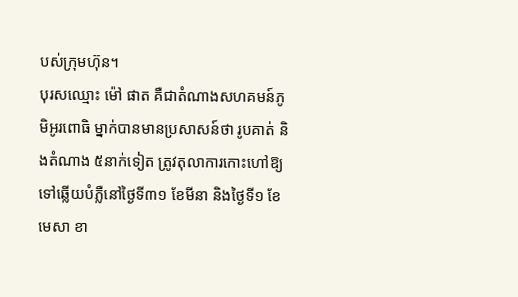បស់ក្រុមហ៊ុន។
បុរសឈ្មោះ ម៉ៅ ផាត គឺជាតំណាងសហគមន៍ភូមិអូរពោធិ ម្នាក់បានមានប្រសាសន៍ថា រូបគាត់ និងតំណាង ៥នាក់ទៀត ត្រូវតុលាការកោះហៅឱ្យទៅឆ្លើយបំភ្លឺនៅថ្ងៃទី៣១ ខែមីនា និងថ្ងៃទី១ ខែមេសា ខា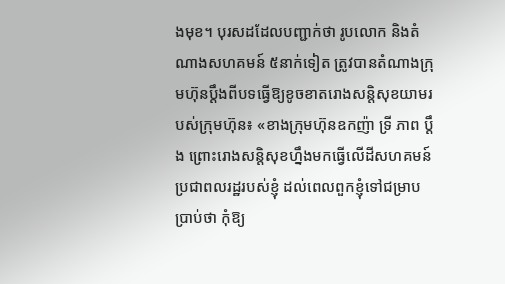ងមុខ។ បុរសដដែលបញ្ជាក់ថា រូបលោក និងតំណាងសហគមន៍ ៥នាក់ទៀត ត្រូវបានតំណាងក្រុមហ៊ុនប្ដឹងពីបទធ្វើឱ្យខូចខាតរោងសន្តិសុខយាមរបស់ក្រុមហ៊ុន៖ «ខាងក្រុមហ៊ុនឧកញ៉ា ទ្រី ភាព ប្ដឹង ព្រោះរោងសន្តិសុខហ្នឹងមកធ្វើលើដីសហគមន៍ប្រជាពលរដ្ឋរបស់ខ្ញុំ ដល់ពេលពួកខ្ញុំទៅជម្រាបប្រាប់ថា កុំឱ្យ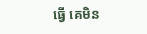ធ្វើ គេមិន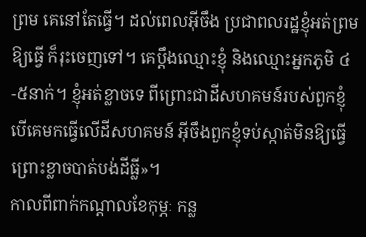ព្រម គេនៅតែធ្វើ។ ដល់ពេលអ៊ីចឹង ប្រជាពលរដ្ឋខ្ញុំអត់ព្រមឱ្យធ្វើ ក៏រុះចេញទៅ។ គេប្ដឹងឈ្មោះខ្ញុំ និងឈ្មោះអ្នកភូមិ ៤-៥នាក់។ ខ្ញុំអត់ខ្លាចទេ ពីព្រោះជាដីសហគមន៍របស់ពួកខ្ញុំ បើគេមកធ្វើលើដីសហគមន៍ អ៊ីចឹងពួកខ្ញុំទប់ស្កាត់មិនឱ្យធ្វើ ព្រោះខ្លាចបាត់បង់ដីធ្លី»។
កាលពីពាក់កណ្ដាលខែកុម្ភៈ កន្ល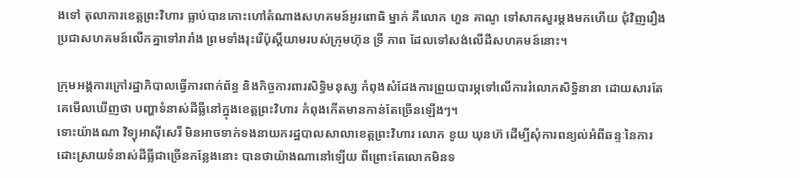ងទៅ តុលាការខេត្តព្រះវិហារ ធ្លាប់បានកោះហៅតំណាងសហគមន៍អូរពោធិ ម្នាក់ គឺលោក ហួន គាណូ ទៅសាកសួរម្ដងមកហើយ ជុំវិញរឿងប្រជាសហគមន៍លើកគ្នាទៅរារាំង ព្រមទាំងរុះរើប៉ុស្តិ៍យាមរបស់ក្រុមហ៊ុន ទ្រី ភាព ដែលទៅសង់លើដីសហគមន៍នោះ។

ក្រុមអង្គការក្រៅរដ្ឋាភិបាលធ្វើការពាក់ព័ន្ធ និងកិច្ចការពារសិទ្ធិមនុស្ស កំពុងសំដែងការព្រួយបារម្ភទៅលើការរំលោភសិទ្ធិនានា ដោយសារតែគេមើលឃើញថា បញ្ហាទំនាស់ដីធ្លីនៅក្នុងខេត្តព្រះវិហារ កំពុងកើតមានកាន់តែច្រើនឡើងៗ។
ទោះយ៉ាងណា វិទ្យុអាស៊ីសេរី មិនអាចទាក់ទងនាយករដ្ឋបាលសាលាខេត្តព្រះវិហារ លោក ខូយ ឃុនហ៊ ដើម្បីសុំការពន្យល់អំពីឆន្ទៈនៃការដោះស្រាយទំនាស់ដីធ្លីជាច្រើនកន្លែងនោះ បានថាយ៉ាងណានៅឡើយ ពីព្រោះតែលោកមិនទ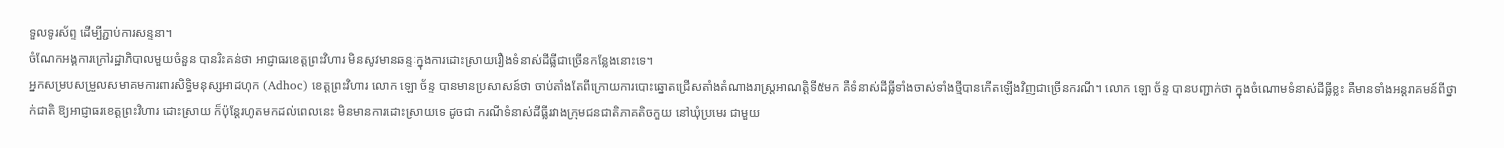ទួលទូរស័ព្ទ ដើម្បីភ្ជាប់ការសន្ទនា។
ចំណែកអង្គការក្រៅរដ្ឋាភិបាលមួយចំនួន បានរិះគន់ថា អាជ្ញាធរខេត្តព្រះវិហារ មិនសូវមានឆន្ទៈក្នុងការដោះស្រាយរឿងទំនាស់ដីធ្លីជាច្រើនកន្លែងនោះទេ។
អ្នកសម្របសម្រួលសមាគមការពារសិទ្ធិមនុស្សអាដហុក (Adhoc) ខេត្តព្រះវិហារ លោក ឡោ ច័ន្ទ បានមានប្រសាសន៍ថា ចាប់តាំងតែពីក្រោយការបោះឆ្នោតជ្រើសតាំងតំណាងរាស្ត្រអាណត្តិទី៥មក គឺទំនាស់ដីធ្លីទាំងចាស់ទាំងថ្មីបានកើតឡើងវិញជាច្រើនករណី។ លោក ឡោ ច័ន្ទ បានបញ្ជាក់ថា ក្នុងចំណោមទំនាស់ដីធ្លីខ្លះ គឺមានទាំងអន្តរាគមន៍ពីថ្នាក់ជាតិ ឱ្យអាជ្ញាធរខេត្តព្រះវិហារ ដោះស្រាយ ក៏ប៉ុន្តែរហូតមកដល់ពេលនេះ មិនមានការដោះស្រាយទេ ដូចជា ករណីទំនាស់ដីធ្លីរវាងក្រុមជនជាតិភាគតិចកួយ នៅឃុំប្រមេរ ជាមួយ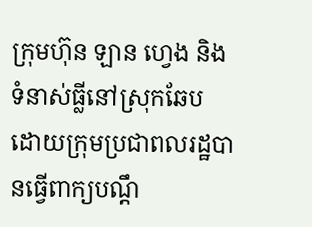ក្រុមហ៊ុន ឡាន ហ្វេង និងទំនាស់ធ្លីនៅស្រុកឆែប ដោយក្រុមប្រជាពលរដ្ឋបានធ្វើពាក្យបណ្ដឹ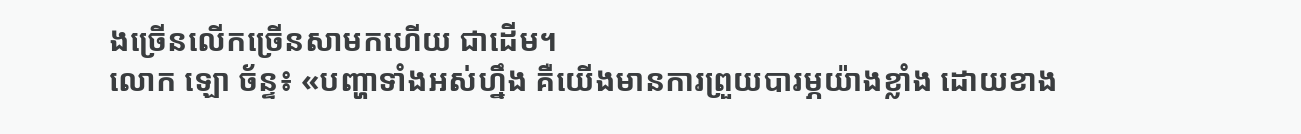ងច្រើនលើកច្រើនសាមកហើយ ជាដើម។
លោក ឡោ ច័ន្ទ៖ «បញ្ហាទាំងអស់ហ្នឹង គឺយើងមានការព្រួយបារម្ភយ៉ាងខ្លាំង ដោយខាង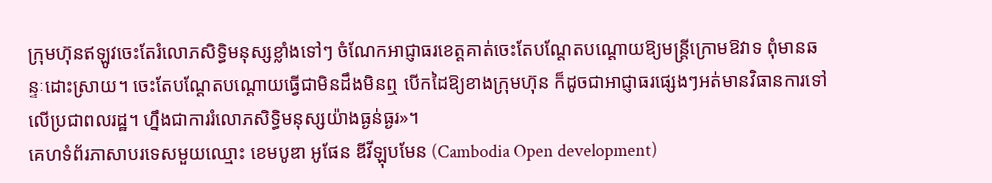ក្រុមហ៊ុនឥឡូវចេះតែរំលោភសិទ្ធិមនុស្សខ្លាំងទៅៗ ចំណែកអាជ្ញាធរខេត្តគាត់ចេះតែបណ្ដែតបណ្ដោយឱ្យមន្ត្រីក្រោមឱវាទ ពុំមានឆន្ទៈដោះស្រាយ។ ចេះតែបណ្ដែតបណ្ដោយធ្វើជាមិនដឹងមិនឮ បើកដៃឱ្យខាងក្រុមហ៊ុន ក៏ដូចជាអាជ្ញាធរផ្សេងៗអត់មានវិធានការទៅលើប្រជាពលរដ្ឋ។ ហ្នឹងជាការរំលោភសិទ្ធិមនុស្សយ៉ាងធ្ងន់ធ្ងរ»។
គេហទំព័រភាសាបរទេសមួយឈ្មោះ ខេមបូឌា អូផែន ឌីវីឡុបមែន (Cambodia Open development)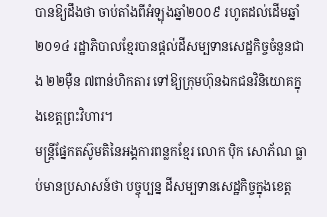បានឱ្យដឹងថា ចាប់តាំងពីអំឡុងឆ្នាំ២០០៩ រហូតដល់ដើមឆ្នាំ២០១៤ រដ្ឋាភិបាលខ្មែរបានផ្ដល់ដីសម្បទានសេដ្ឋកិច្ចចំនួនជាង ២២ម៉ឺន ៧ពាន់ហិកតារ ទៅឱ្យក្រុមហ៊ុនឯកជនវិនិយោគក្នុងខេត្តព្រះវិហារ។
មន្ត្រីផ្នែកតស៊ូមតិនៃអង្គការពន្លកខ្មែរ លោក ប៉ិក សោភ័ណ ធ្លាប់មានប្រសាសន៍ថា បច្ចុប្បន្ន ដីសម្បទានសេដ្ឋកិច្ចក្នុងខេត្ត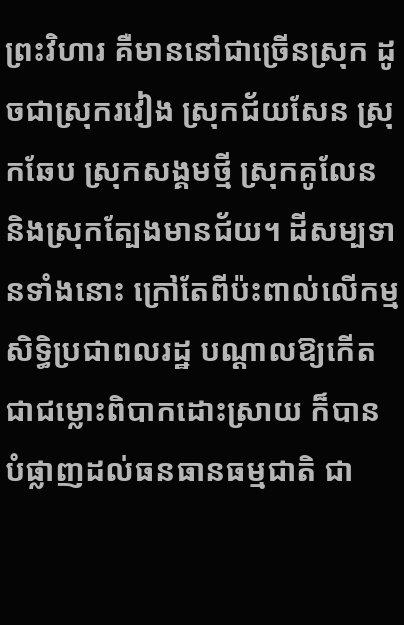ព្រះវិហារ គឺមាននៅជាច្រើនស្រុក ដូចជាស្រុករវៀង ស្រុកជ័យសែន ស្រុកឆែប ស្រុកសង្គមថ្មី ស្រុកគូលែន និងស្រុកត្បែងមានជ័យ។ ដីសម្បទានទាំងនោះ ក្រៅតែពីប៉ះពាល់លើកម្មសិទ្ធិប្រជាពលរដ្ឋ បណ្ដាលឱ្យកើតជាជម្លោះពិបាកដោះស្រាយ ក៏បានបំផ្លាញដល់ធនធានធម្មជាតិ ជា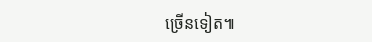ច្រើនទៀត៕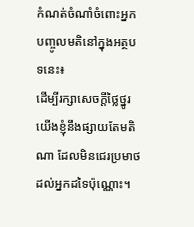កំណត់ចំណាំចំពោះអ្នកបញ្ចូលមតិនៅក្នុងអត្ថបទនេះ៖
ដើម្បីរក្សាសេចក្ដីថ្លៃថ្នូរ យើងខ្ញុំនឹងផ្សាយតែមតិណា ដែលមិនជេរប្រមាថដល់អ្នកដទៃប៉ុណ្ណោះ។